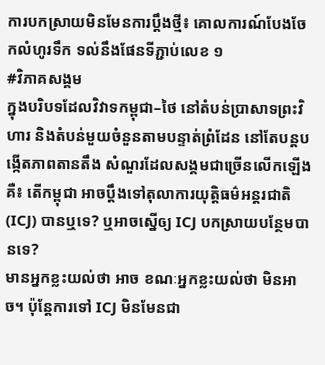ការបកស្រាយមិនមែនការប្ដឹងថ្មី៖ គោលការណ៍បែងចែកលំហូរទឹក ទល់នឹងផែនទីភ្ជាប់លេខ ១
#វិភាគសង្គម
ក្នុងបរិបទដែលវិវាទកម្ពុជា–ថៃ នៅតំបន់ប្រាសាទព្រះវិហារ និងតំបន់មួយចំនួនតាមបន្ទាត់ព្រំដែន នៅតែបន្តបង្កើតភាពតានតឹង សំណួរដែលសង្គមជាច្រើនលើកឡើងគឺ៖ តើកម្ពុជា អាចប្ដឹងទៅតុលាការយុត្តិធម៌អន្តរជាតិ (ICJ) បានឬទេ? ឬអាចស្នើឲ្យ ICJ បកស្រាយបន្ថែមបានទេ?
មានអ្នកខ្លះយល់ថា អាច ខណៈអ្នកខ្លះយល់ថា មិនអាច។ ប៉ុន្តែការទៅ ICJ មិនមែនជា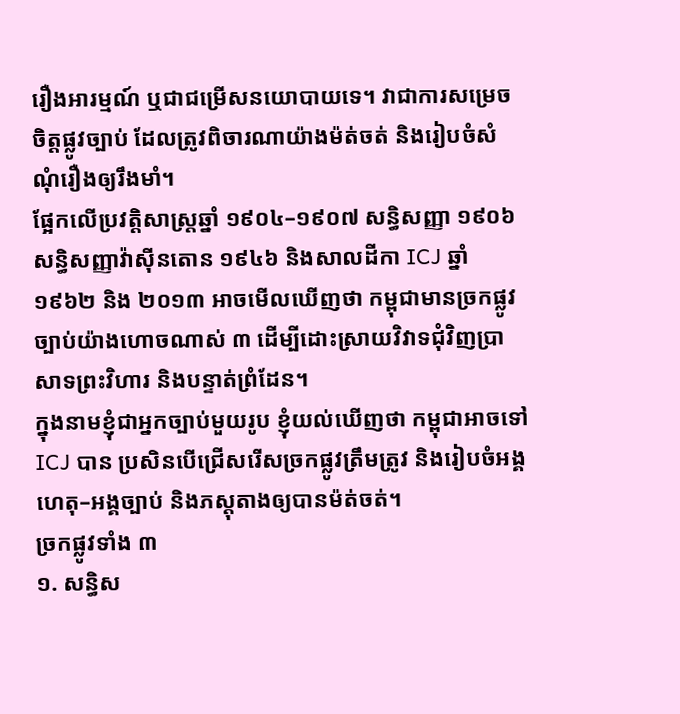រឿងអារម្មណ៍ ឬជាជម្រើសនយោបាយទេ។ វាជាការសម្រេចចិត្តផ្លូវច្បាប់ ដែលត្រូវពិចារណាយ៉ាងម៉ត់ចត់ និងរៀបចំសំណុំរឿងឲ្យរឹងមាំ។
ផ្អែកលើប្រវត្តិសាស្ត្រឆ្នាំ ១៩០៤–១៩០៧ សន្ធិសញ្ញា ១៩០៦ សន្ធិសញ្ញាវ៉ាស៊ីនតោន ១៩៤៦ និងសាលដីកា ICJ ឆ្នាំ ១៩៦២ និង ២០១៣ អាចមើលឃើញថា កម្ពុជាមានច្រកផ្លូវច្បាប់យ៉ាងហោចណាស់ ៣ ដើម្បីដោះស្រាយវិវាទជុំវិញប្រាសាទព្រះវិហារ និងបន្ទាត់ព្រំដែន។
ក្នុងនាមខ្ញុំជាអ្នកច្បាប់មួយរូប ខ្ញុំយល់ឃើញថា កម្ពុជាអាចទៅ ICJ បាន ប្រសិនបើជ្រើសរើសច្រកផ្លូវត្រឹមត្រូវ និងរៀបចំអង្គហេតុ–អង្គច្បាប់ និងភស្តុតាងឲ្យបានម៉ត់ចត់។
ច្រកផ្លូវទាំង ៣
១. សន្ធិស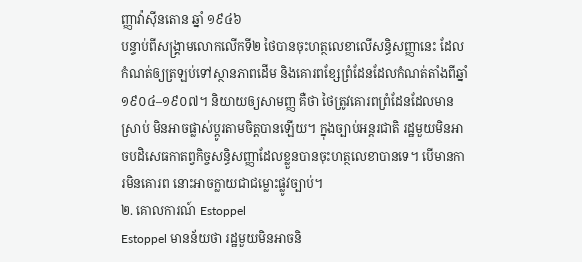ញ្ញាវ៉ាស៊ីនតោន ឆ្នាំ ១៩៤៦
បន្ទាប់ពីសង្គ្រាមលោកលើកទី២ ថៃបានចុះហត្ថលេខាលើសន្ធិសញ្ញានេះ ដែលកំណត់ឲ្យត្រឡប់ទៅស្ថានភាពដើម និងគោរពខ្សែព្រំដែនដែលកំណត់តាំងពីឆ្នាំ ១៩០៤–១៩០៧។ និយាយឲ្យសាមញ្ញ គឺថា ថៃត្រូវគោរពព្រំដែនដែលមានស្រាប់ មិនអាចផ្លាស់ប្តូរតាមចិត្តបានឡើយ។ ក្នុងច្បាប់អន្តរជាតិ រដ្ឋមួយមិនអាចបដិសេធកាតព្វកិច្ចសន្ធិសញ្ញាដែលខ្លួនបានចុះហត្ថលេខាបានទេ។ បើមានការមិនគោរព នោះអាចក្លាយជាជម្លោះផ្លូវច្បាប់។
២. គោលការណ៍ Estoppel
Estoppel មានន័យថា រដ្ឋមួយមិនអាចនិ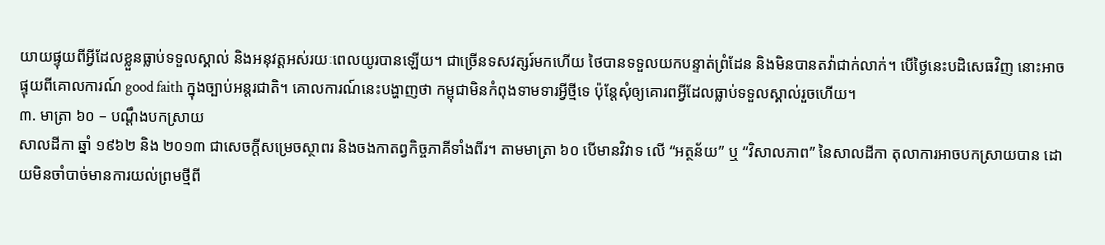យាយផ្ទុយពីអ្វីដែលខ្លួនធ្លាប់ទទួលស្គាល់ និងអនុវត្តអស់រយៈពេលយូរបានឡើយ។ ជាច្រើនទសវត្សរ៍មកហើយ ថៃបានទទួលយកបន្ទាត់ព្រំដែន និងមិនបានតវ៉ាជាក់លាក់។ បើថ្ងៃនេះបដិសេធវិញ នោះអាចផ្ទុយពីគោលការណ៍ good faith ក្នុងច្បាប់អន្តរជាតិ។ គោលការណ៍នេះបង្ហាញថា កម្ពុជាមិនកំពុងទាមទារអ្វីថ្មីទេ ប៉ុន្តែសុំឲ្យគោរពអ្វីដែលធ្លាប់ទទួលស្គាល់រួចហើយ។
៣. មាត្រា ៦០ – បណ្ដឹងបកស្រាយ
សាលដីកា ឆ្នាំ ១៩៦២ និង ២០១៣ ជាសេចក្ដីសម្រេចស្ថាពរ និងចងកាតព្វកិច្ចភាគីទាំងពីរ។ តាមមាត្រា ៦០ បើមានវិវាទ លើ “អត្ថន័យ” ឬ “វិសាលភាព” នៃសាលដីកា តុលាការអាចបកស្រាយបាន ដោយមិនចាំបាច់មានការយល់ព្រមថ្មីពី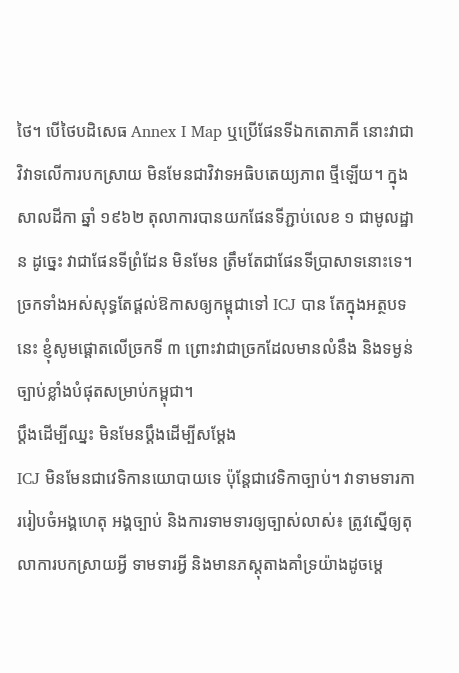ថៃ។ បើថៃបដិសេធ Annex I Map ឬប្រើផែនទីឯកតោភាគី នោះវាជាវិវាទលើការបកស្រាយ មិនមែនជាវិវាទអធិបតេយ្យភាព ថ្មីឡើយ។ ក្នុងសាលដីកា ឆ្នាំ ១៩៦២ តុលាការបានយកផែនទីភ្ជាប់លេខ ១ ជាមូលដ្ឋាន ដូច្នេះ វាជាផែនទីព្រំដែន មិនមែន ត្រឹមតែជាផែនទីប្រាសាទនោះទេ។
ច្រកទាំងអស់សុទ្ធតែផ្ដល់ឱកាសឲ្យកម្ពុជាទៅ ICJ បាន តែក្នុងអត្ថបទនេះ ខ្ញុំសូមផ្តោតលើច្រកទី ៣ ព្រោះវាជាច្រកដែលមានលំនឹង និងទម្ងន់ច្បាប់ខ្លាំងបំផុតសម្រាប់កម្ពុជា។
ប្ដឹងដើម្បីឈ្នះ មិនមែនប្ដឹងដើម្បីសម្ដែង
ICJ មិនមែនជាវេទិកានយោបាយទេ ប៉ុន្តែជាវេទិកាច្បាប់។ វាទាមទារការរៀបចំអង្គហេតុ អង្គច្បាប់ និងការទាមទារឲ្យច្បាស់លាស់៖ ត្រូវស្នើឲ្យតុលាការបកស្រាយអ្វី ទាមទារអ្វី និងមានភស្តុតាងគាំទ្រយ៉ាងដូចម្តេ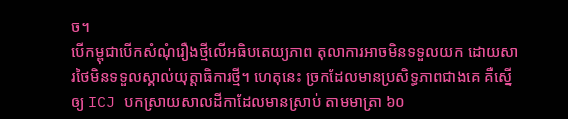ច។
បើកម្ពុជាបើកសំណុំរឿងថ្មីលើអធិបតេយ្យភាព តុលាការអាចមិនទទួលយក ដោយសារថៃមិនទទួលស្គាល់យុត្តាធិការថ្មី។ ហេតុនេះ ច្រកដែលមានប្រសិទ្ធភាពជាងគេ គឺស្នើឲ្យ ICJ បកស្រាយសាលដីកាដែលមានស្រាប់ តាមមាត្រា ៦០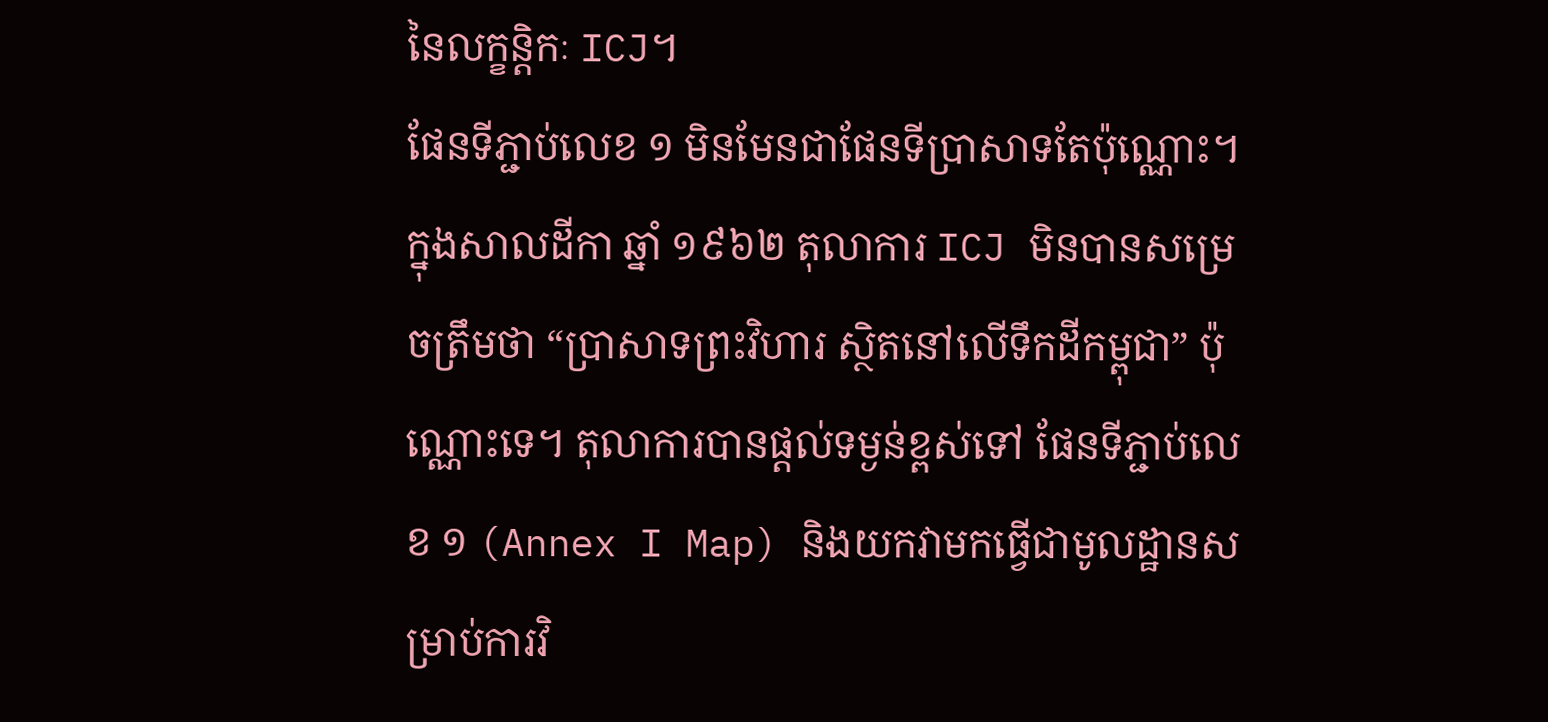នៃលក្ខន្តិកៈ ICJ។
ផែនទីភ្ជាប់លេខ ១ មិនមែនជាផែនទីប្រាសាទតែប៉ុណ្ណោះ។ ក្នុងសាលដីកា ឆ្នាំ ១៩៦២ តុលាការ ICJ មិនបានសម្រេចត្រឹមថា “ប្រាសាទព្រះវិហារ ស្ថិតនៅលើទឹកដីកម្ពុជា” ប៉ុណ្ណោះទេ។ តុលាការបានផ្តល់ទម្ងន់ខ្ពស់ទៅ ផែនទីភ្ជាប់លេខ ១ (Annex I Map) និងយកវាមកធ្វើជាមូលដ្ឋានសម្រាប់ការវិ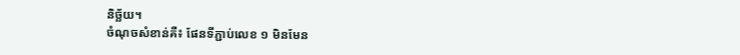និច្ឆ័យ។
ចំណុចសំខាន់គឺ៖ ផែនទីភ្ជាប់លេខ ១ មិនមែន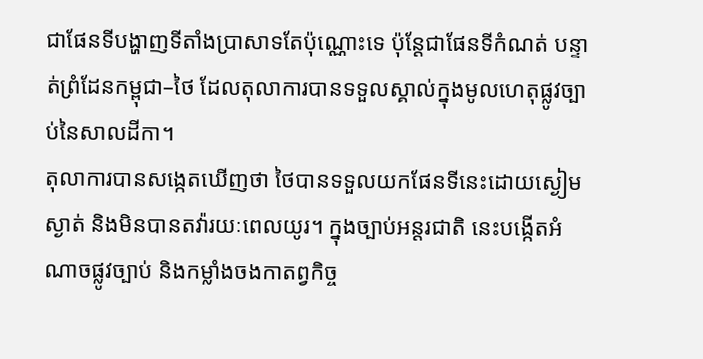ជាផែនទីបង្ហាញទីតាំងប្រាសាទតែប៉ុណ្ណោះទេ ប៉ុន្តែជាផែនទីកំណត់ បន្ទាត់ព្រំដែនកម្ពុជា–ថៃ ដែលតុលាការបានទទួលស្គាល់ក្នុងមូលហេតុផ្លូវច្បាប់នៃសាលដីកា។
តុលាការបានសង្កេតឃើញថា ថៃបានទទួលយកផែនទីនេះដោយស្ងៀមស្ងាត់ និងមិនបានតវ៉ារយៈពេលយូរ។ ក្នុងច្បាប់អន្តរជាតិ នេះបង្កើតអំណាចផ្លូវច្បាប់ និងកម្លាំងចងកាតព្វកិច្ច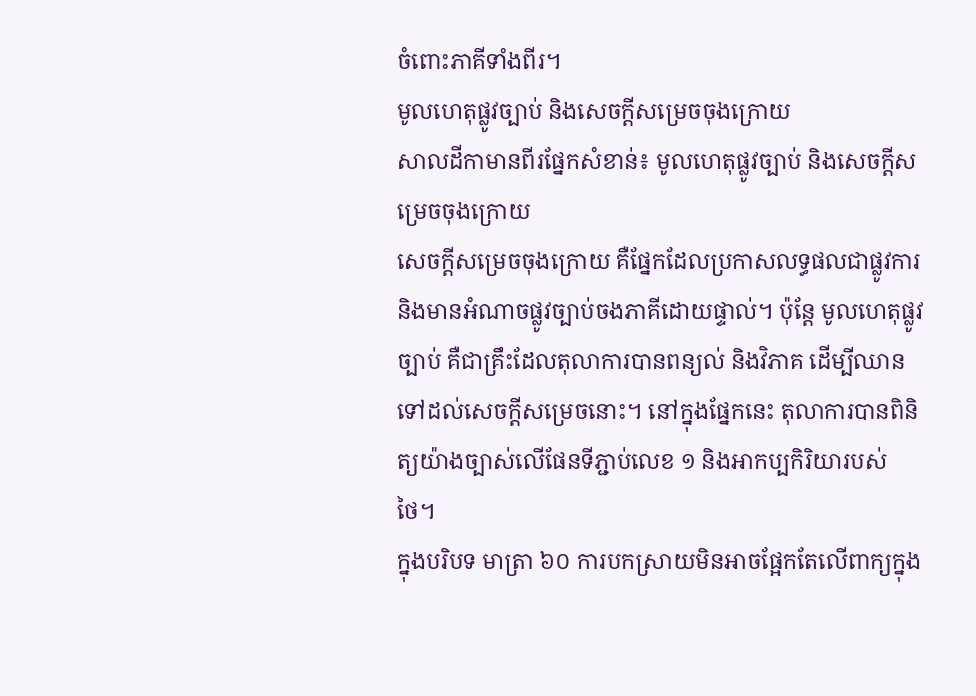ចំពោះភាគីទាំងពីរ។
មូលហេតុផ្លូវច្បាប់ និងសេចក្តីសម្រេចចុងក្រោយ
សាលដីកាមានពីរផ្នែកសំខាន់៖ មូលហេតុផ្លូវច្បាប់ និងសេចក្តីសម្រេចចុងក្រោយ
សេចក្តីសម្រេចចុងក្រោយ គឺផ្នែកដែលប្រកាសលទ្ធផលជាផ្លូវការ និងមានអំណាចផ្លូវច្បាប់ចងភាគីដោយផ្ទាល់។ ប៉ុន្តែ មូលហេតុផ្លូវច្បាប់ គឺជាគ្រឹះដែលតុលាការបានពន្យល់ និងវិភាគ ដើម្បីឈានទៅដល់សេចក្តីសម្រេចនោះ។ នៅក្នុងផ្នែកនេះ តុលាការបានពិនិត្យយ៉ាងច្បាស់លើផែនទីភ្ជាប់លេខ ១ និងអាកប្បកិរិយារបស់ថៃ។
ក្នុងបរិបទ មាត្រា ៦០ ការបកស្រាយមិនអាចផ្អែកតែលើពាក្យក្នុង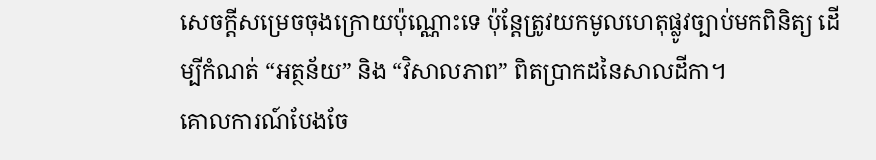សេចក្តីសម្រេចចុងក្រោយប៉ុណ្ណោះទេ ប៉ុន្តែត្រូវយកមូលហេតុផ្លូវច្បាប់មកពិនិត្យ ដើម្បីកំណត់ “អត្ថន័យ” និង “វិសាលភាព” ពិតប្រាកដនៃសាលដីកា។
គោលការណ៍បែងចែ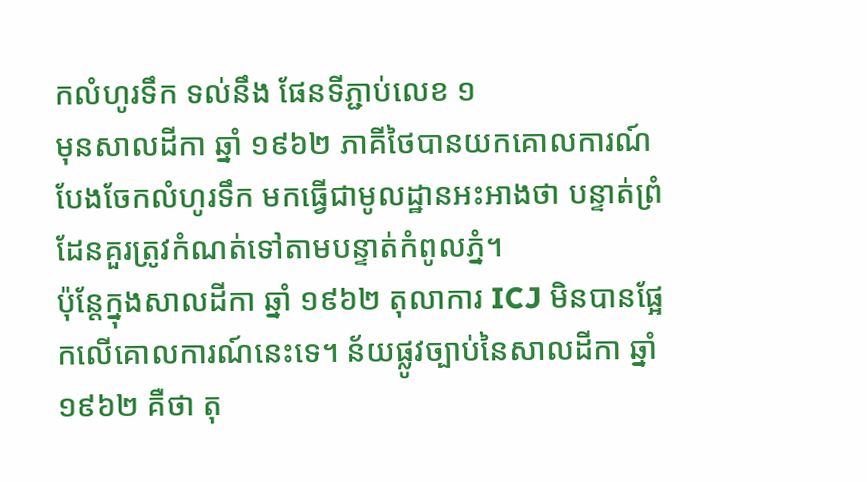កលំហូរទឹក ទល់នឹង ផែនទីភ្ជាប់លេខ ១
មុនសាលដីកា ឆ្នាំ ១៩៦២ ភាគីថៃបានយកគោលការណ៍បែងចែកលំហូរទឹក មកធ្វើជាមូលដ្ឋានអះអាងថា បន្ទាត់ព្រំដែនគួរត្រូវកំណត់ទៅតាមបន្ទាត់កំពូលភ្នំ។
ប៉ុន្តែក្នុងសាលដីកា ឆ្នាំ ១៩៦២ តុលាការ ICJ មិនបានផ្អែកលើគោលការណ៍នេះទេ។ ន័យផ្លូវច្បាប់នៃសាលដីកា ឆ្នាំ ១៩៦២ គឺថា តុ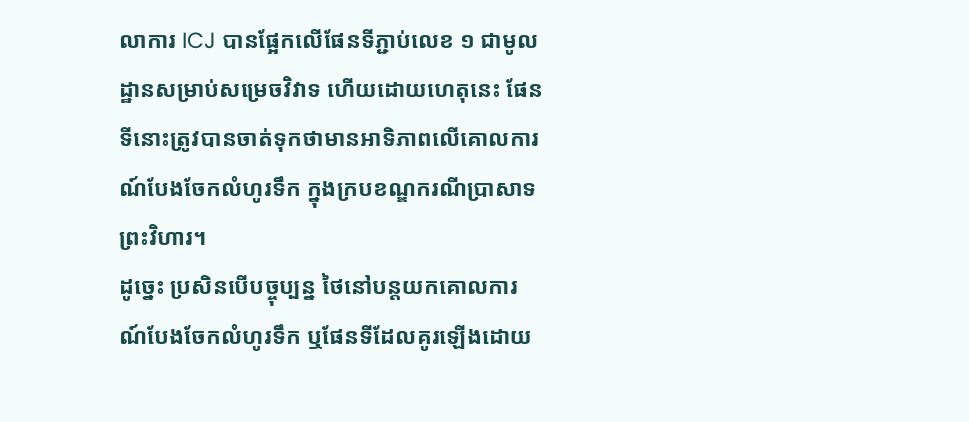លាការ ICJ បានផ្អែកលើផែនទីភ្ជាប់លេខ ១ ជាមូលដ្ឋានសម្រាប់សម្រេចវិវាទ ហើយដោយហេតុនេះ ផែនទីនោះត្រូវបានចាត់ទុកថាមានអាទិភាពលើគោលការណ៍បែងចែកលំហូរទឹក ក្នុងក្របខណ្ឌករណីប្រាសាទព្រះវិហារ។
ដូច្នេះ ប្រសិនបើបច្ចុប្បន្ន ថៃនៅបន្តយកគោលការណ៍បែងចែកលំហូរទឹក ឬផែនទីដែលគូរឡើងដោយ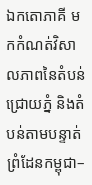ឯកតោភាគី មកកំណត់វិសាលភាពនៃតំបន់ជ្រោយភ្នំ និងតំបន់តាមបន្ទាត់ព្រំដែនកម្ពុជា–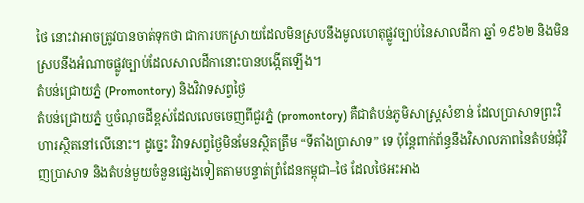ថៃ នោះវាអាចត្រូវបានចាត់ទុកថា ជាការបកស្រាយដែលមិនស្របនឹងមូលហេតុផ្លូវច្បាប់នៃសាលដីកា ឆ្នាំ ១៩៦២ និងមិនស្របនឹងអំណាចផ្លូវច្បាប់ដែលសាលដីកានោះបានបង្កើតឡើង។
តំបន់ជ្រោយភ្នំ (Promontory) និងវិវាទសព្វថ្ងៃ
តំបន់ជ្រោយភ្នំ ឬចំណុចដីខ្ពស់ដែលលេចចេញពីជួរភ្នំ (promontory) គឺជាតំបន់ភូមិសាស្ត្រសំខាន់ ដែលប្រាសាទព្រះវិហារស្ថិតនៅលើនោះ។ ដូច្នេះ វិវាទសព្វថ្ងៃមិនមែនស្ថិតត្រឹម “ទីតាំងប្រាសាទ” ទេ ប៉ុន្តែពាក់ព័ន្ធនឹងវិសាលភាពនៃតំបន់ជុំវិញប្រាសាទ និងតំបន់មួយចំនួនផ្សេងទៀតតាមបន្ទាត់ព្រំដែនកម្ពុជា–ថៃ ដែលថៃអះអាង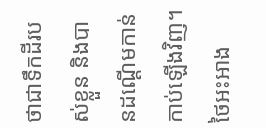ថាជាទឹកដីរបស់ខ្លួន និងបានដណ្ដើមកាន់កាប់ឡើងវិញ។
ថៃអះអាង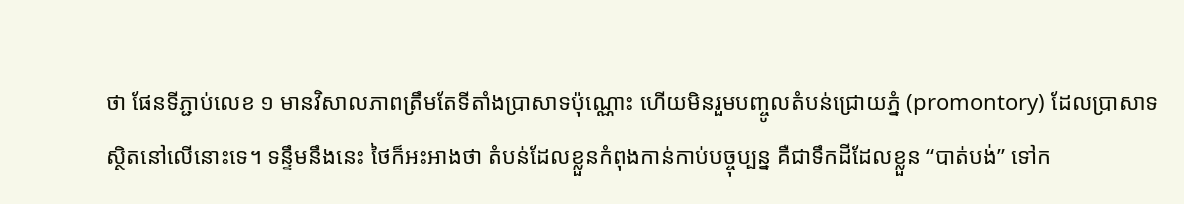ថា ផែនទីភ្ជាប់លេខ ១ មានវិសាលភាពត្រឹមតែទីតាំងប្រាសាទប៉ុណ្ណោះ ហើយមិនរួមបញ្ចូលតំបន់ជ្រោយភ្នំ (promontory) ដែលប្រាសាទស្ថិតនៅលើនោះទេ។ ទន្ទឹមនឹងនេះ ថៃក៏អះអាងថា តំបន់ដែលខ្លួនកំពុងកាន់កាប់បច្ចុប្បន្ន គឺជាទឹកដីដែលខ្លួន “បាត់បង់” ទៅក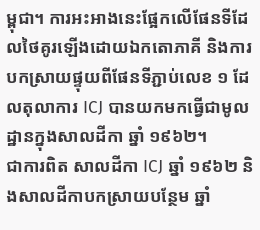ម្ពុជា។ ការអះអាងនេះផ្អែកលើផែនទីដែលថៃគូរឡើងដោយឯកតោភាគី និងការបកស្រាយផ្ទុយពីផែនទីភ្ជាប់លេខ ១ ដែលតុលាការ ICJ បានយកមកធ្វើជាមូលដ្ឋានក្នុងសាលដីកា ឆ្នាំ ១៩៦២។
ជាការពិត សាលដីកា ICJ ឆ្នាំ ១៩៦២ និងសាលដីកាបកស្រាយបន្ថែម ឆ្នាំ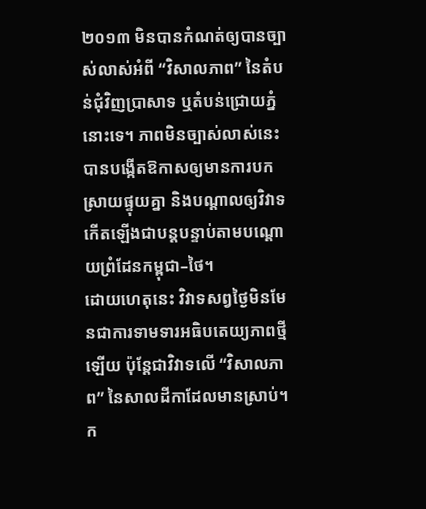២០១៣ មិនបានកំណត់ឲ្យបានច្បាស់លាស់អំពី “វិសាលភាព” នៃតំបន់ជុំវិញប្រាសាទ ឬតំបន់ជ្រោយភ្នំនោះទេ។ ភាពមិនច្បាស់លាស់នេះបានបង្កើតឱកាសឲ្យមានការបកស្រាយផ្ទុយគ្នា និងបណ្តាលឲ្យវិវាទកើតឡើងជាបន្តបន្ទាប់តាមបណ្តោយព្រំដែនកម្ពុជា–ថៃ។
ដោយហេតុនេះ វិវាទសព្វថ្ងៃមិនមែនជាការទាមទារអធិបតេយ្យភាពថ្មីឡើយ ប៉ុន្តែជាវិវាទលើ “វិសាលភាព” នៃសាលដីកាដែលមានស្រាប់។ ក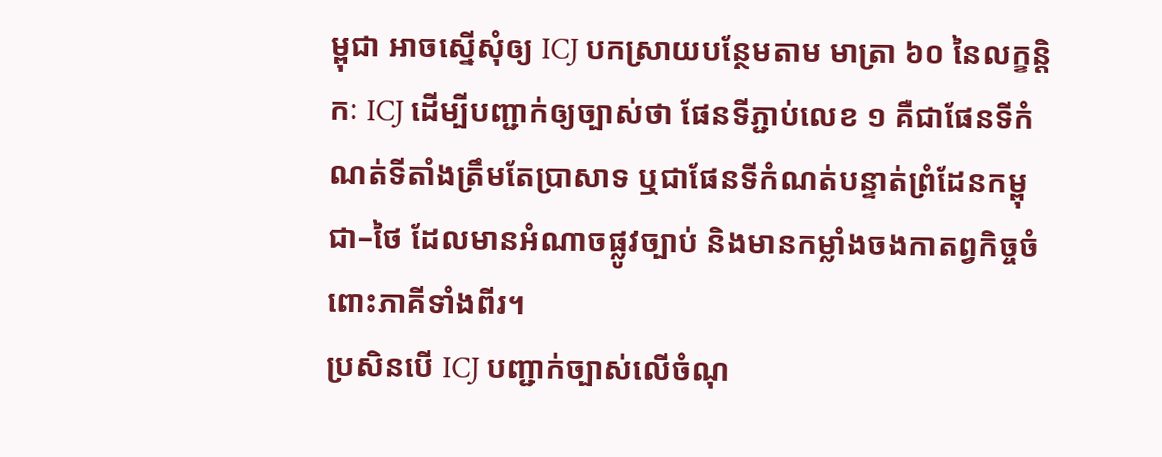ម្ពុជា អាចស្នើសុំឲ្យ ICJ បកស្រាយបន្ថែមតាម មាត្រា ៦០ នៃលក្ខន្តិកៈ ICJ ដើម្បីបញ្ជាក់ឲ្យច្បាស់ថា ផែនទីភ្ជាប់លេខ ១ គឺជាផែនទីកំណត់ទីតាំងត្រឹមតែប្រាសាទ ឬជាផែនទីកំណត់បន្ទាត់ព្រំដែនកម្ពុជា–ថៃ ដែលមានអំណាចផ្លូវច្បាប់ និងមានកម្លាំងចងកាតព្វកិច្ចចំពោះភាគីទាំងពីរ។
ប្រសិនបើ ICJ បញ្ជាក់ច្បាស់លើចំណុ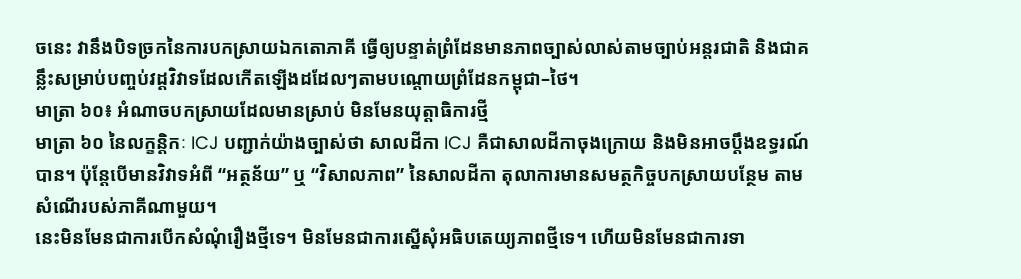ចនេះ វានឹងបិទច្រកនៃការបកស្រាយឯកតោភាគី ធ្វើឲ្យបន្ទាត់ព្រំដែនមានភាពច្បាស់លាស់តាមច្បាប់អន្តរជាតិ និងជាគន្លឹះសម្រាប់បញ្ចប់វដ្តវិវាទដែលកើតឡើងដដែលៗតាមបណ្តោយព្រំដែនកម្ពុជា–ថៃ។
មាត្រា ៦០៖ អំណាចបកស្រាយដែលមានស្រាប់ មិនមែនយុត្តាធិការថ្មី
មាត្រា ៦០ នៃលក្ខន្តិកៈ ICJ បញ្ជាក់យ៉ាងច្បាស់ថា សាលដីកា ICJ គឺជាសាលដីកាចុងក្រោយ និងមិនអាចប្តឹងឧទ្ធរណ៍បាន។ ប៉ុន្តែបើមានវិវាទអំពី “អត្ថន័យ” ឬ “វិសាលភាព” នៃសាលដីកា តុលាការមានសមត្ថកិច្ចបកស្រាយបន្ថែម តាមសំណើរបស់ភាគីណាមួយ។
នេះមិនមែនជាការបើកសំណុំរឿងថ្មីទេ។ មិនមែនជាការស្នើសុំអធិបតេយ្យភាពថ្មីទេ។ ហើយមិនមែនជាការទា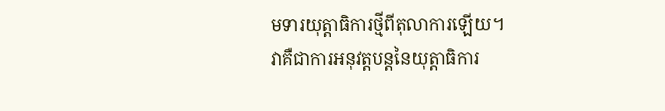មទារយុត្តាធិការថ្មីពីតុលាការឡើយ។
វាគឺជាការអនុវត្តបន្តនៃយុត្តាធិការ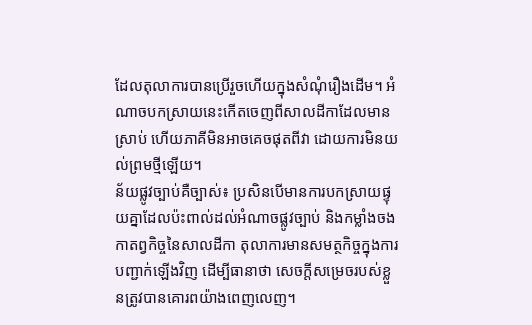ដែលតុលាការបានប្រើរួចហើយក្នុងសំណុំរឿងដើម។ អំណាចបកស្រាយនេះកើតចេញពីសាលដីកាដែលមានស្រាប់ ហើយភាគីមិនអាចគេចផុតពីវា ដោយការមិនយល់ព្រមថ្មីឡើយ។
ន័យផ្លូវច្បាប់គឺច្បាស់៖ ប្រសិនបើមានការបកស្រាយផ្ទុយគ្នាដែលប៉ះពាល់ដល់អំណាចផ្លូវច្បាប់ និងកម្លាំងចងកាតព្វកិច្ចនៃសាលដីកា តុលាការមានសមត្ថកិច្ចក្នុងការបញ្ជាក់ឡើងវិញ ដើម្បីធានាថា សេចក្តីសម្រេចរបស់ខ្លួនត្រូវបានគោរពយ៉ាងពេញលេញ។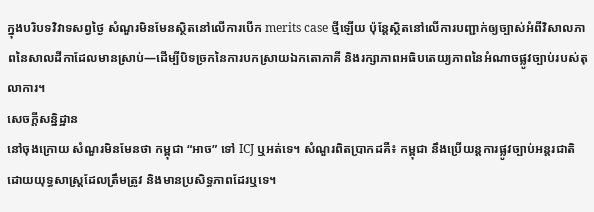ក្នុងបរិបទវិវាទសព្វថ្ងៃ សំណួរមិនមែនស្ថិតនៅលើការបើក merits case ថ្មីឡើយ ប៉ុន្តែស្ថិតនៅលើការបញ្ជាក់ឲ្យច្បាស់អំពីវិសាលភាពនៃសាលដីកាដែលមានស្រាប់—ដើម្បីបិទច្រកនៃការបកស្រាយឯកតោភាគី និងរក្សាភាពអធិបតេយ្យភាពនៃអំណាចផ្លូវច្បាប់របស់តុលាការ។
សេចក្តីសន្និដ្ឋាន
នៅចុងក្រោយ សំណួរមិនមែនថា កម្ពុជា “អាច” ទៅ ICJ ឬអត់ទេ។ សំណួរពិតប្រាកដគឺ៖ កម្ពុជា នឹងប្រើយន្តការផ្លូវច្បាប់អន្តរជាតិ ដោយយុទ្ធសាស្ត្រដែលត្រឹមត្រូវ និងមានប្រសិទ្ធភាពដែរឬទេ។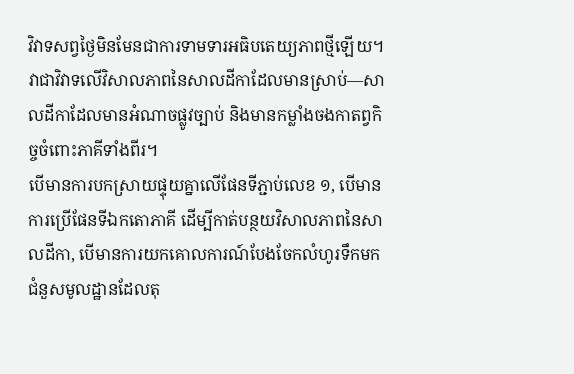វិវាទសព្វថ្ងៃមិនមែនជាការទាមទារអធិបតេយ្យភាពថ្មីឡើយ។ វាជាវិវាទលើវិសាលភាពនៃសាលដីកាដែលមានស្រាប់—សាលដីកាដែលមានអំណាចផ្លូវច្បាប់ និងមានកម្លាំងចងកាតព្វកិច្ចចំពោះភាគីទាំងពីរ។
បើមានការបកស្រាយផ្ទុយគ្នាលើផែនទីភ្ជាប់លេខ ១, បើមានការប្រើផែនទីឯកតោភាគី ដើម្បីកាត់បន្ថយវិសាលភាពនៃសាលដីកា, បើមានការយកគោលការណ៍បែងចែកលំហូរទឹកមកជំនួសមូលដ្ឋានដែលតុ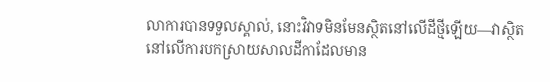លាការបានទទួលស្គាល់, នោះវិវាទមិនមែនស្ថិតនៅលើដីថ្មីឡើយ—វាស្ថិតនៅលើការបកស្រាយសាលដីកាដែលមាន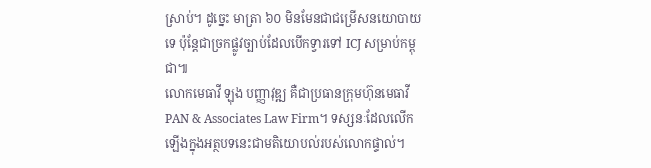ស្រាប់។ ដូច្នេះ មាត្រា ៦០ មិនមែនជាជម្រើសនយោបាយទេ ប៉ុន្តែជាច្រកផ្លូវច្បាប់ដែលបើកទ្វារទៅ ICJ សម្រាប់កម្ពុជា៕
លោកមេធាវី ឡុង បញ្ញាវុឌ្ឍ គឺជាប្រធានក្រុមហ៊ុនមេធាវី PAN & Associates Law Firm។ ទស្សនៈដែលលើកឡើងក្នុងអត្ថបទនេះជាមតិយោបល់របស់លោកផ្ទាល់។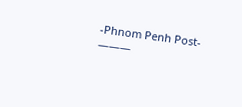-Phnom Penh Post-
———